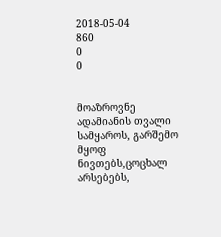2018-05-04
860
0
0


მოაზროვნე ადამიანის თვალი სამყაროს, გარშემო მყოფ ნივთებს,ცოცხალ არსებებს,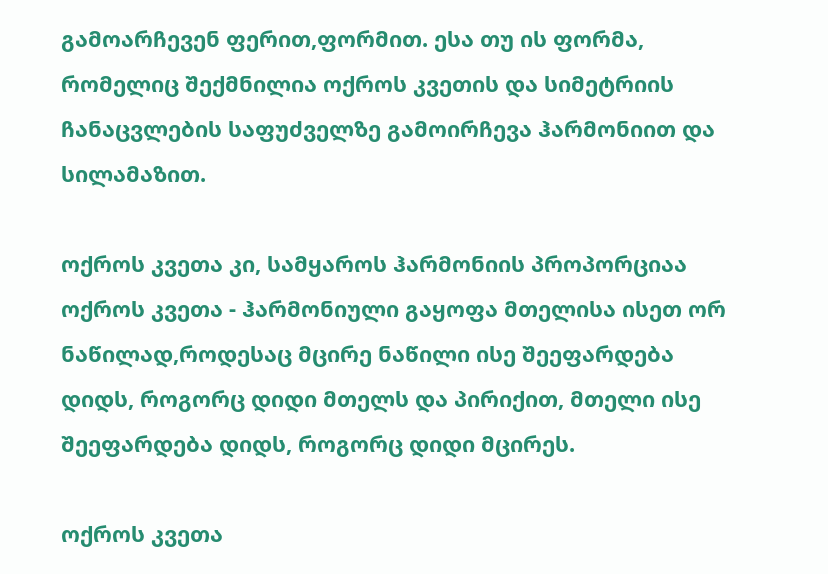გამოარჩევენ ფერით,ფორმით. ესა თუ ის ფორმა, რომელიც შექმნილია ოქროს კვეთის და სიმეტრიის ჩანაცვლების საფუძველზე გამოირჩევა ჰარმონიით და სილამაზით.

ოქროს კვეთა კი, სამყაროს ჰარმონიის პროპორციაა ოქროს კვეთა - ჰარმონიული გაყოფა მთელისა ისეთ ორ ნაწილად,როდესაც მცირე ნაწილი ისე შეეფარდება დიდს, როგორც დიდი მთელს და პირიქით, მთელი ისე შეეფარდება დიდს, როგორც დიდი მცირეს.

ოქროს კვეთა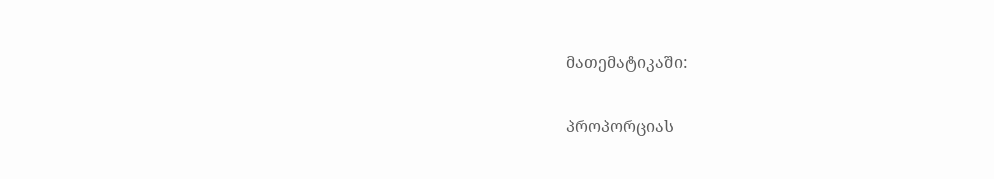მათემატიკაში:

პროპორციას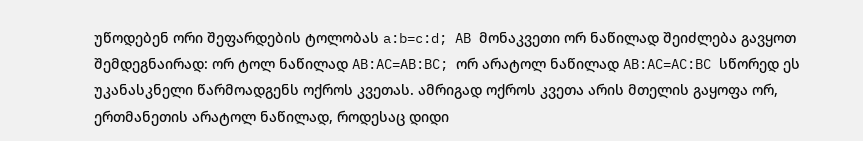უწოდებენ ორი შეფარდების ტოლობას a:b=c:d; AB მონაკვეთი ორ ნაწილად შეიძლება გავყოთ შემდეგნაირად: ორ ტოლ ნაწილად AB:AC=AB:BC; ორ არატოლ ნაწილად AB:AC=AC:BC სწორედ ეს უკანასკნელი წარმოადგენს ოქროს კვეთას. ამრიგად ოქროს კვეთა არის მთელის გაყოფა ორ, ერთმანეთის არატოლ ნაწილად, როდესაც დიდი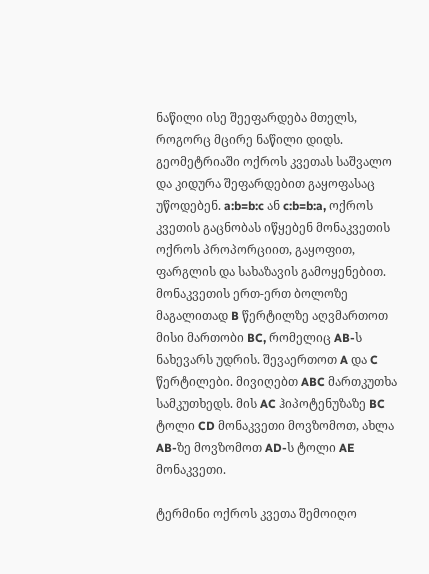ნაწილი ისე შეეფარდება მთელს, როგორც მცირე ნაწილი დიდს. გეომეტრიაში ოქროს კვეთას საშვალო და კიდურა შეფარდებით გაყოფასაც უწოდებენ. a:b=b:c ან c:b=b:a, ოქროს კვეთის გაცნობას იწყებენ მონაკვეთის ოქროს პროპორციით, გაყოფით, ფარგლის და სახაზავის გამოყენებით. მონაკვეთის ერთ-ერთ ბოლოზე მაგალითად B წერტილზე აღვმართოთ მისი მართობი BC, რომელიც AB-ს ნახევარს უდრის. შევაერთოთ A და C წერტილები. მივიღებთ ABC მართკუთხა სამკუთხედს. მის AC ჰიპოტენუზაზე BC ტოლი CD მონაკვეთი მოვზომოთ, ახლა AB-ზე მოვზომოთ AD-ს ტოლი AE მონაკვეთი.

ტერმინი ოქროს კვეთა შემოიღო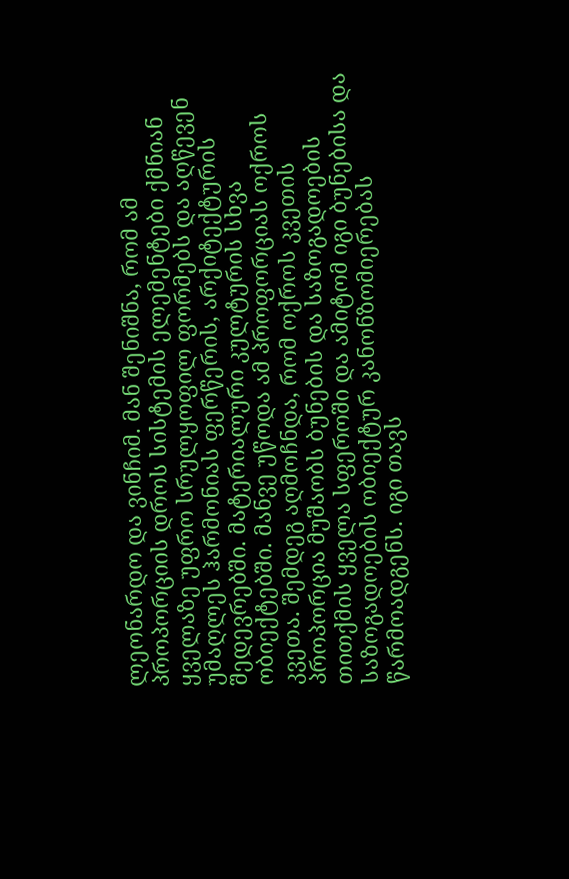ლეონარდო და ვინჩიმ. მან შენიშნა, რომ ამ პროპორციის დროს სისტემის ელემენტები ქმნიან ყველაზე უფრო სრულყოფილ ფორმებს და აღწევენ უმაღლეს ჰარმონიას ფერწერის, არქიტექტურის შედევრებში. მატერიალური კულტურის სხვა ობიექტებში. მანვე უწოდა ამ პროფორციას ოქროს კვეთა. შემდეგ აღმოჩნდა, რომ ოქროს კვეთის პროპორცია მუშაობს ბუნების და საზოგადოების თითქმის ყველა სფეროში და ამიტომ იგი ბუნებისა და საზოგადოების ობიექტურ კანონზომიერებას წარმოადგენს. იგი თავს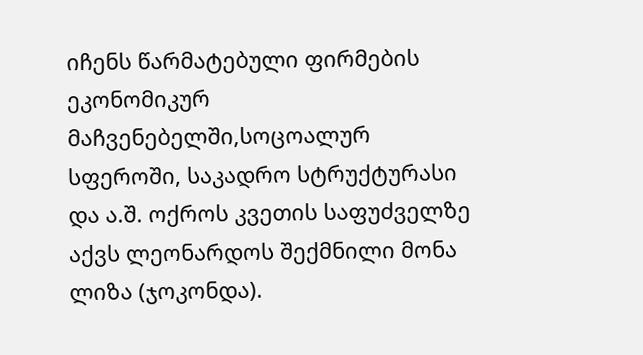იჩენს წარმატებული ფირმების ეკონომიკურ მაჩვენებელში,სოცოალურ სფეროში, საკადრო სტრუქტურასი და ა.შ. ოქროს კვეთის საფუძველზე აქვს ლეონარდოს შექმნილი მონა ლიზა (ჯოკონდა).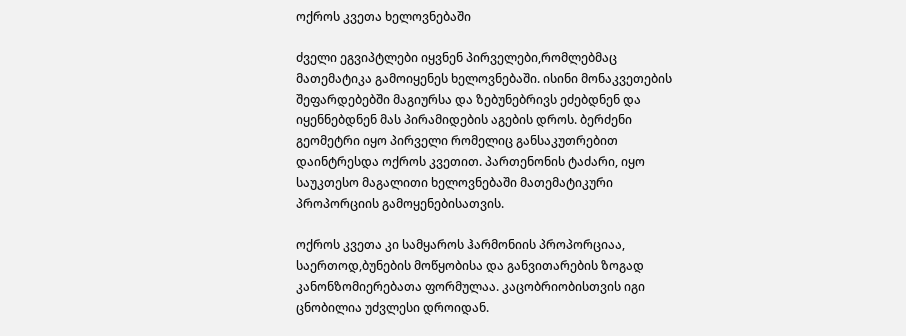ოქროს კვეთა ხელოვნებაში

ძველი ეგვიპტლები იყვნენ პირველები,რომლებმაც მათემატიკა გამოიყენეს ხელოვნებაში. ისინი მონაკვეთების შეფარდებებში მაგიურსა და ზებუნებრივს ეძებდნენ და იყენნებდნენ მას პირამიდების აგების დროს. ბერძენი გეომეტრი იყო პირველი რომელიც განსაკუთრებით დაინტრესდა ოქროს კვეთით. პართენონის ტაძარი, იყო საუკთესო მაგალითი ხელოვნებაში მათემატიკური პროპორციის გამოყენებისათვის.

ოქროს კვეთა კი სამყაროს ჰარმონიის პროპორციაა, საერთოდ,ბუნების მოწყობისა და განვითარების ზოგად კანონზომიერებათა ფორმულაა. კაცობრიობისთვის იგი ცნობილია უძვლესი დროიდან.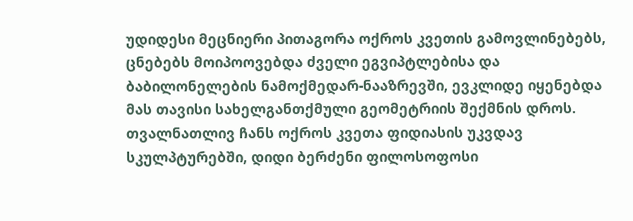უდიდესი მეცნიერი პითაგორა ოქროს კვეთის გამოვლინებებს, ცნებებს მოიპოოვებდა ძველი ეგვიპტლებისა და ბაბილონელების ნამოქმედარ-ნააზრევში, ევკლიდე იყენებდა მას თავისი სახელგანთქმული გეომეტრიის შექმნის დროს. თვალნათლივ ჩანს ოქროს კვეთა ფიდიასის უკვდავ სკულპტურებში, დიდი ბერძენი ფილოსოფოსი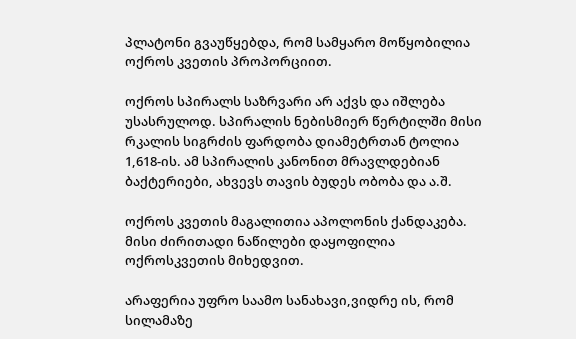პლატონი გვაუწყებდა, რომ სამყარო მოწყობილია ოქროს კვეთის პროპორციით.

ოქროს სპირალს საზრვარი არ აქვს და იშლება უსასრულოდ. სპირალის ნებისმიერ წერტილში მისი რკალის სიგრძის ფარდობა დიამეტრთან ტოლია 1,618-ის. ამ სპირალის კანონით მრავლდებიან ბაქტერიები, ახვევს თავის ბუდეს ობობა და ა.შ.

ოქროს კვეთის მაგალითია აპოლონის ქანდაკება. მისი ძირითადი ნაწილები დაყოფილია ოქროსკვეთის მიხედვით.

არაფერია უფრო საამო სანახავი,ვიდრე ის, რომ სილამაზე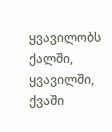ყვავილობს ქალში, ყვავილში, ქვაში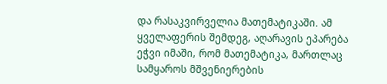და რასაკვირველია მათემატიკაში. ამ ყველაფერის შემდეგ, აღარავის ეპარება ეჭვი იმაში, რომ მათემატიკა, მართლაც სამყაროს მშვენიერების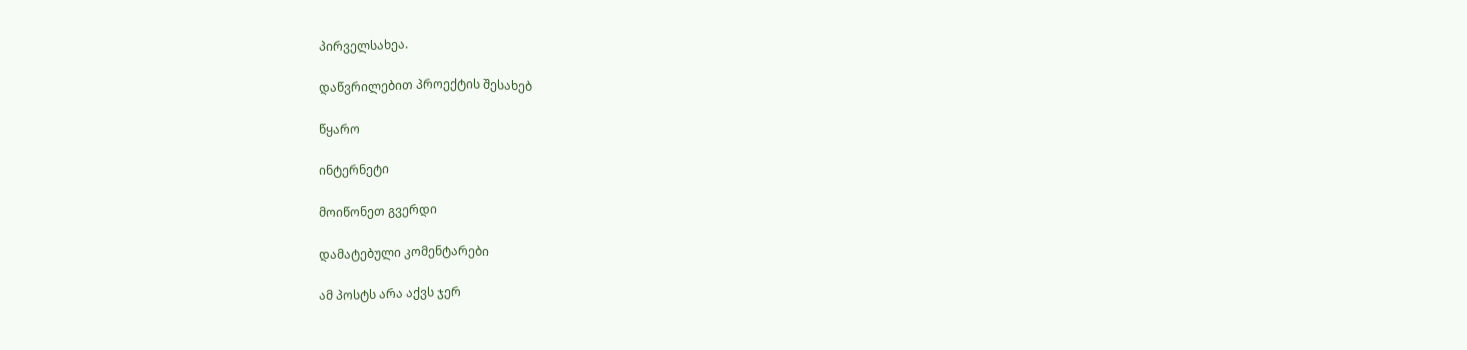პირველსახეა.

დაწვრილებით პროექტის შესახებ

წყარო

ინტერნეტი

მოიწონეთ გვერდი

დამატებული კომენტარები

ამ პოსტს არა აქვს ჯერ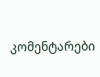კომენტარები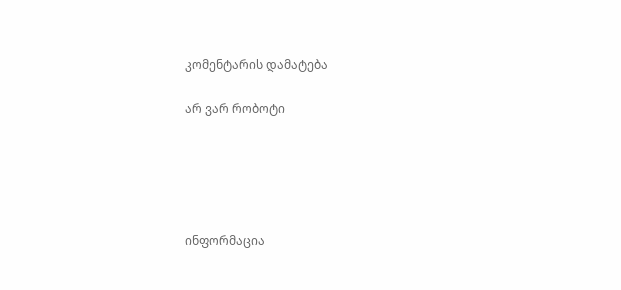კომენტარის დამატება

არ ვარ რობოტი





ინფორმაცია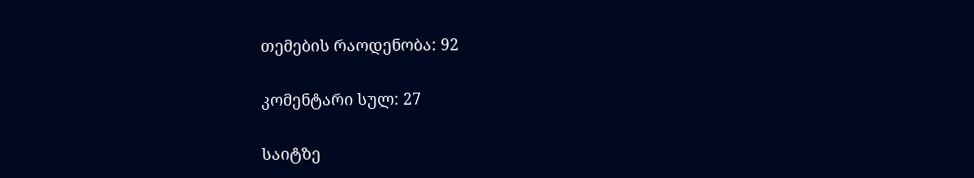თემების რაოდენობა: 92

კომენტარი სულ: 27

საიტზე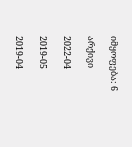იმყოფება: 6

არქივი

2022-04

2019-05

2019-04